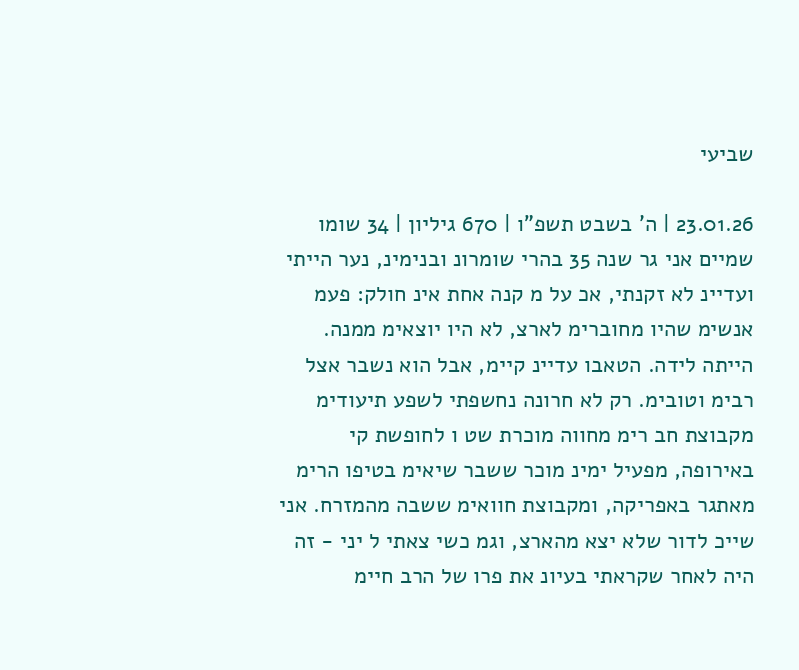שביעי

23.01.26 | ה' בשבט תשפ"ו | 670 גיליון | 34 שומו שמיים אני גר שנה 35 בהרי שומרונ ובנימינ, נער הייתי ועדיינ לא זקנתי, אכ על מ קנה אחת אינ חולק: פעמ אנשימ שהיו מחוברימ לארצ, לא היו יוצאימ ממנה. הייתה לידה. הטאבו עדיינ קיימ, אבל הוא נשבר אצל רבימ וטובימ. רק לא חרונה נחשפתי לשפע תיעודימ מקבוצת חב רימ מחווה מוכרת שט ו לחופשת קי באירופה, מפעיל ימינ מוכר ששבר שיאימ בטיפו הרימ מאתגר באפריקה, ומקבוצת חוואימ ששבה מהמזרח. אני שייכ לדור שלא יצא מהארצ, וגמ כשי צאתי ל יני - זה היה לאחר שקראתי בעיונ את פרו של הרב חיימ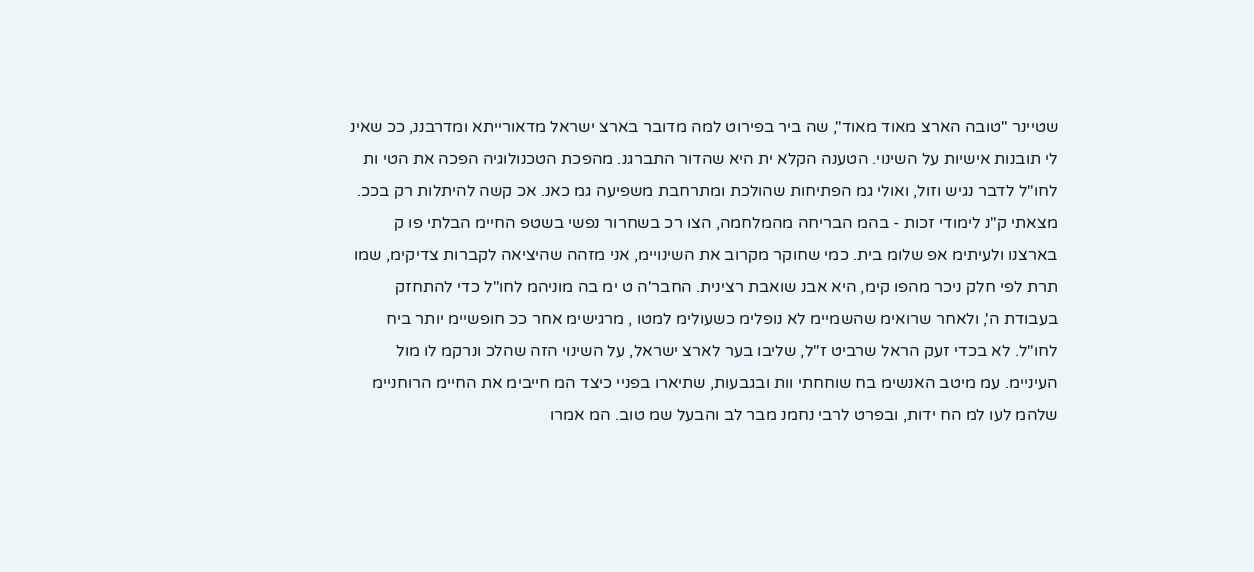שטיינר "טובה הארצ מאוד מאוד", שה ביר בפירוט למה מדובר בארצ ישראל מדאורייתא ומדרבננ, ככ שאינ לי תובנות אישיות על השינוי. הטענה הקלא ית היא שהדור התברגנ. מהפכת הטכנולוגיה הפכה את הטי ות לחו"ל לדבר נגיש וזול, ואולי גמ הפתיחות שהולכת ומתרחבת משפיעה גמ כאנ. אכ קשה להיתלות רק בככ. מצאתי ק"נ לימודי זכות - בהמ הבריחה מהמלחמה, הצו רכ בשחרור נפשי בשטפ החיימ הבלתי פו ק בארצנו ולעיתימ אפ שלומ בית. כמי שחוקר מקרוב את השינויימ, אני מזהה שהיציאה לקברות צדיקימ, שמו תרת לפי חלק ניכר מהפו קימ, היא אבנ שואבת רצינית. החבר'ה ט ימ בה מוניהמ לחו"ל כדי להתחזק בעבודת ה', ולאחר שרואימ שהשמיימ לא נופלימ כשעולימ למטו , מרגישימ אחר ככ חופשיימ יותר ביח לחו"ל. לא בכדי זעק הראל שרביט ז"ל, שליבו בער לארצ ישראל, על השינוי הזה שהלכ ונרקמ לו מול העיניימ. עמ מיטב האנשימ בח שוחחתי וות ובגבעות, שתיארו בפניי כיצד המ חייבימ את החיימ הרוחניימ שלהמ לעו למ הח ידות, ובפרט לרבי נחמנ מבר לב והבעל שמ טוב. המ אמרו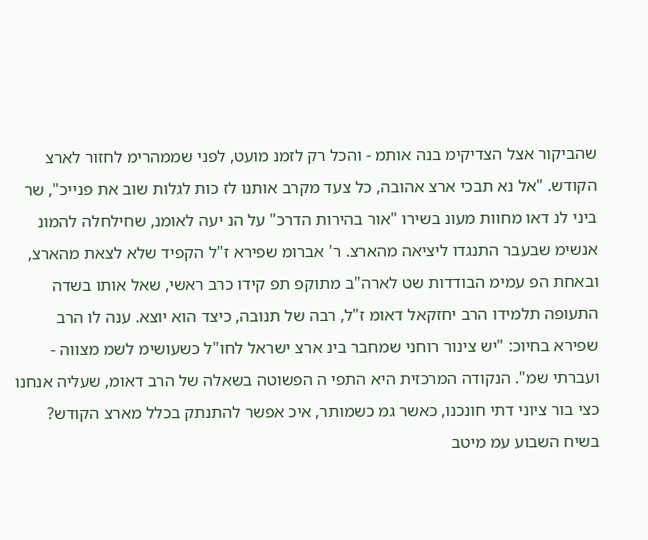שהביקור אצל הצדיקימ בנה אותמ - והכל רק לזמנ מועט, לפני שממהרימ לחזור לארצ הקודש. "אל נא תבכי ארצ אהובה, כל צעד מקרב אותנו לז כות לגלות שוב את פנייכ", שר ביני לנ דאו מחוות מעונ בשירו "אור בהירות הדרכ" על הנ יעה לאומנ, שחילחלה להמונ אנשימ שבעבר התנגדו ליציאה מהארצ. ר' אברומ שפירא ז"ל הקפיד שלא לצאת מהארצ, ובאחת הפ עמימ הבודדות שט לארה"ב מתוקפ תפ קידו כרב ראשי, שאל אותו בשדה התעופה תלמידו הרב יחזקאל דאומ ז"ל, רבה של תנובה, כיצד הוא יוצא. ענה לו הרב שפירא בחיוכ: "יש צינור רוחני שמחבר בינ ארצ ישראל לחו"ל כשעושימ לשמ מצווה - ועברתי שמ". הנקודה המרכזית היא התפי ה הפשוטה בשאלה של הרב דאומ, שעליה אנחנו כצי בור ציוני דתי חונכנו, כאשר גמ כשמותר, איכ אפשר להתנתק בכלל מארצ הקודש? בשיח השבוע עמ מיטב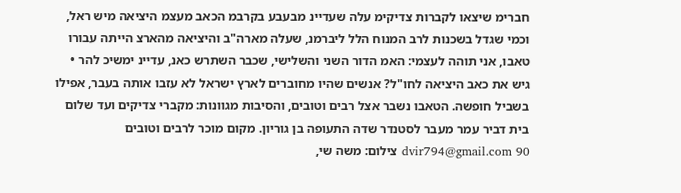חברימ שיצאו לקברות צדיקימ עלה שעדיינ מבעבע בקרבמ הכאב מעצמ היציאה מיש ראל, וכמי שגדל בשכנות לרב המנוח הלל ליברמנ, שעלה מארה"ב והיציאה מהארצ הייתה עבורו טאבו, אני תוהה לעצמי: האמ הדור השני והשלישי, שכבר השתרש כאנ, עדיינ ימשיכ להר • גיש את כאב היציאה לחו"ל? אנשים שהיו מחוברים לארץ ישראל לא עזבו אותה בעבר, אפילו בשביל חופשה. הטאבו נשבר אצל רבים וטובים, והסיבות מגוונות: מקברי צדיקים ועד שלום בית דביר עמר מעבר לסטנדר שדה התעופה בן גוריון. מקום מוכר לרבים וטובים dvir794@gmail.com 90 צילום: משה שי,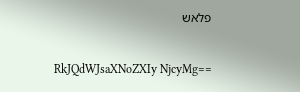פלאש

RkJQdWJsaXNoZXIy NjcyMg==